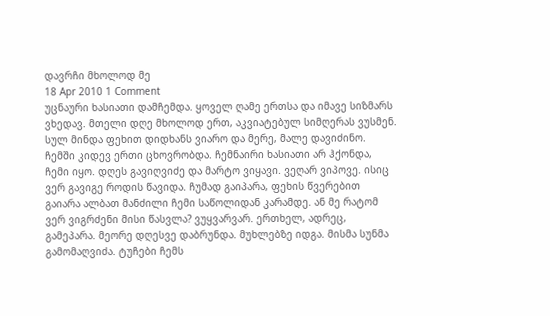დავრჩი მხოლოდ მე
18 Apr 2010 1 Comment
უცნაური ხასიათი დამჩემდა. ყოველ ღამე ერთსა და იმავე სიზმარს ვხედავ. მთელი დღე მხოლოდ ერთ, აკვიატებულ სიმღერას ვუსმენ. სულ მინდა ფეხით დიდხანს ვიარო და მერე, მალე დავიძინო.
ჩემში კიდევ ერთი ცხოვრობდა. ჩემნაირი ხასიათი არ ჰქონდა, ჩემი იყო. დღეს გავიღვიძე და მარტო ვიყავი. ვეღარ ვიპოვე. ისიც ვერ გავიგე როდის წავიდა. ჩუმად გაიპარა, ფეხის წვერებით გაიარა ალბათ მანძილი ჩემი საწოლიდან კარამდე. ან მე რატომ ვერ ვიგრძენი მისი წასვლა? ვუყვარვარ. ერთხელ, ადრეც, გამეპარა. მეორე დღესვე დაბრუნდა. მუხლებზე იდგა. მისმა სუნმა გამომაღვიძა. ტუჩები ჩემს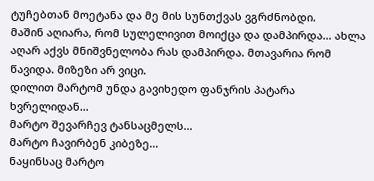ტუჩებთან მოეტანა და მე მის სუნთქვას ვგრძნობდი.
მაშინ აღიარა, რომ სულელივით მოიქცა და დამპირდა… ახლა აღარ აქვს მნიშვნელობა რას დამპირდა. მთავარია რომ წავიდა. მიზეზი არ ვიცი.
დილით მარტომ უნდა გავიხედო ფანჯრის პატარა ხვრელიდან…
მარტო შევარჩევ ტანსაცმელს…
მარტო ჩავირბენ კიბეზე…
ნაყინსაც მარტო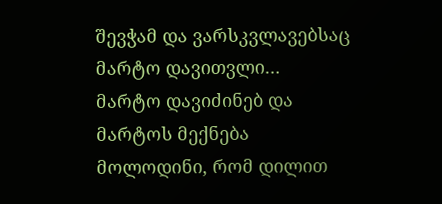შევჭამ და ვარსკვლავებსაც მარტო დავითვლი…
მარტო დავიძინებ და მარტოს მექნება მოლოდინი, რომ დილით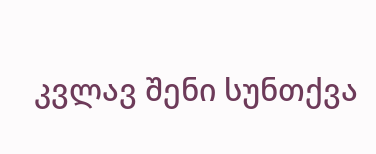კვლავ შენი სუნთქვა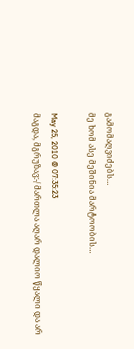გამომაღვიძებს…
მე ხომ ასე მეშინია მარტოობის…

May 25, 2010 @ 07:35:23
მაგდა, მგრუზავ:-/ მართლა აღარ დალიო წყალი და არ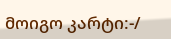მოიგო კარტი:-/